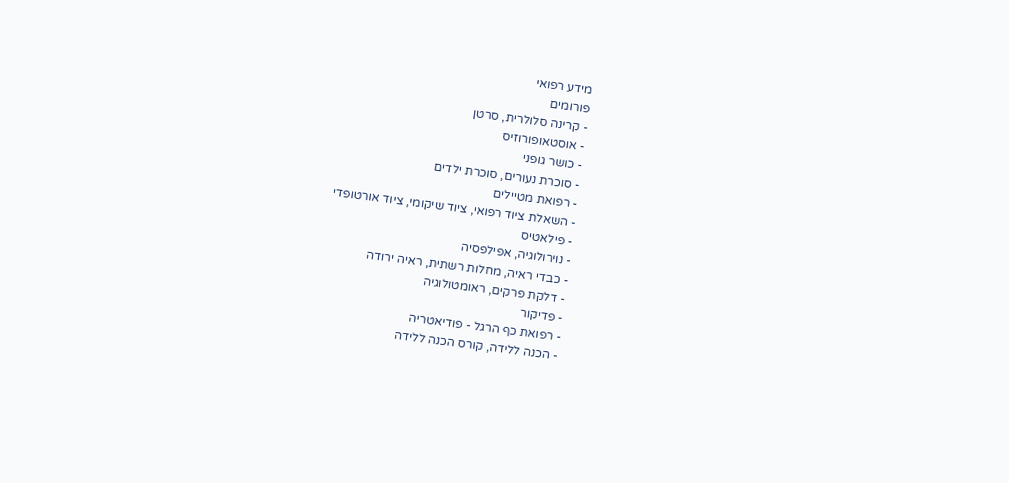מידע רפואי
פורומים
- קרינה סלולרית, סרטן
- אוסטאופורוזיס
- כושר גופני
- סוכרת נעורים, סוכרת ילדים
- רפואת מטיילים
- השאלת ציוד רפואי, ציוד שיקומי, ציוד אורטופדי
- פילאטיס
- נוירולוגיה, אפילפסיה
- כבדי ראיה, מחלות רשתית, ראיה ירודה
- דלקת פרקים, ראומטולוגיה
- פדיקור
- רפואת כף הרגל - פודיאטריה
- הכנה ללידה, קורס הכנה ללידה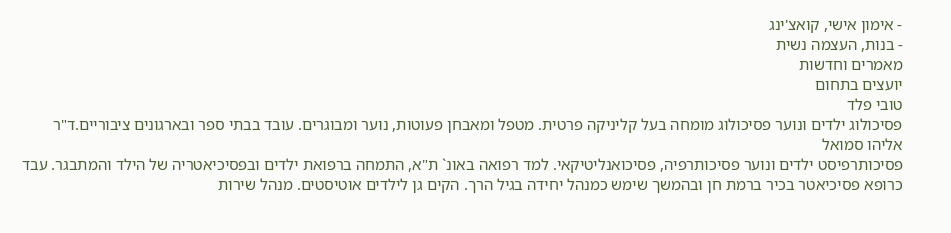- אימון אישי, קואצ'ינג
- בנות, העצמה נשית
מאמרים וחדשות
יועצים בתחום
טובי פלד
פסיכולוג ילדים ונוער פסיכולוג מומחה בעל קליניקה פרטית. מטפל ומאבחן פעוטות, נוער ומבוגרים. עובד בבתי ספר ובארגונים ציבוריים.ד"ר אליהו סמואל
פסיכותרפיסט ילדים ונוער פסיכותרפיה, פסיכואנליטיקאי. למד רפואה באונ` ת"א, התמחה ברפואת ילדים ובפסיכיאטריה של הילד והמתבגר. עבד כרופא פסיכיאטר בכיר ברמת חן ובהמשך שימש כמנהל יחידה בגיל הרך. הקים גן לילדים אוטיסטים. מנהל שירות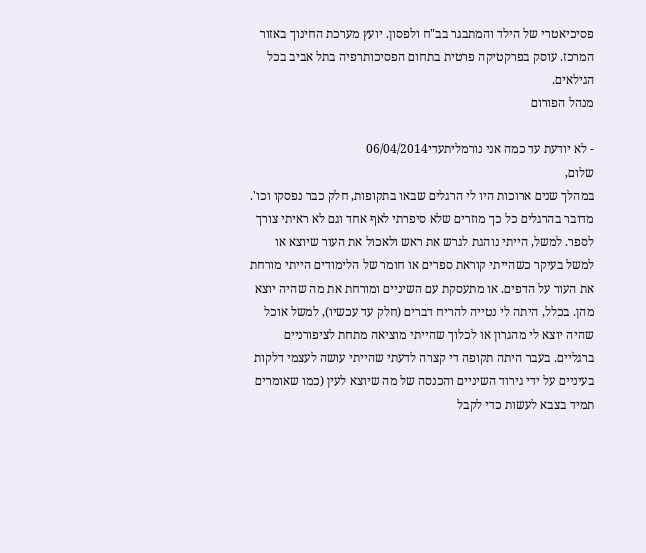פסיכיאטרי של הילד והמתבגר בב"ח ולפסון. יועץ מערכת החינוך באזור המרכז. עוסק בפרקטיקה פרטית בתחום הפסיכותרפיה בתל אביב בכל הגילאים.
מנהל הפורום

- לא יודעת עד כמה אני נורמליתעדי06/04/2014
שלום,
במהלך שנים ארוכות היו לי הרגלים שבאו בתקופות, חלק כבר נפסקו וכו'. מדובר בהרגלים כל כך מוזרים שלא סיפרתי לאף אחד וגם לא ראיתי צורך לספר. למשל, הייתי נוהגת לגרש את ראש ולאכול את העור שיוצא או למשל בעיקר כשהייתי קוראת ספרים או חומר של הלימודים הייתי מורחת את העור על הדפים. או מתעסקת עם השיניים ומורחת את מה שהיה יוצא מהן. בכלל, היתה לי נטייה להריח דברים (חלק עד עכשיו), למשל אוכל שהיה יוצא לי מהגרון או לכלוך שהייתי מוציאה מתחת לציפורניים ברגליים. בעבר היתה תקופה די קצרה לדעתי שהייתי עושה לעצמי דלקות בעיניים על ידי גירוד השיניים והכנסה של מה שיוצא לעין (כמו שאומרים תמיד בצבא לעשות כדי לקבל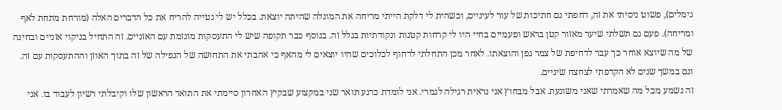גימלים), פשוט ניסיתי את זה, דחפתי גם חתיכות של עור לעיניים, וכשהית לי דלקת הייתי מריחה את המוגלה שהיתה יוצאת. בכלל יש לי נטייה להריח את כל הדברים האלה (מורחת מתחת לאף ומריחה). פעם גם תשלתי שיער מאזור קטן בראש ופעמיים בחיי היו לי קרחות קטנות ונקודתיות בגלל זה. בנוסף כבר תקופה שיש לי התעסקות מוגזמת עם האזניים. זה התחיל בניקוי אזניים ובחינה של מה שיוצא אוחר כך עבר לדחיפת של צמר גפן והוצאתו. לאחר מכן התחלתי לדחוף לכלוכים שהיו יוצאים לי מהאף כי אהבתי את התחושה של הנפילה של זה בתוך האוזן וההתעסקות עם זה. וגם במשך שנים לא הקדפתי לצחצח שיניים.
זה נשמע מכל מה שאמרתי שאני משוגעת. אבל מבחוץ אני נראית רגילה לגמרי. אני לומדת כרגע תואר שני במקצוע שבקיץ האחרון סיימתי את התואר הראשון שלו וקיבלתי רשיון לעבוד בו. אני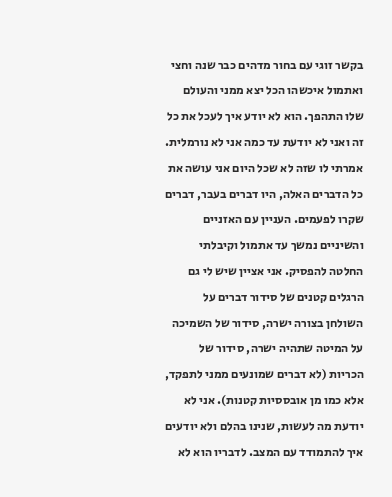בקשר זוגי עם בחור מדהים כבר שנה וחצי ואתמול איכשהו הכל יצא ממני והעולם שלו התהפך. הוא לא יודע איך לעכל את כל זה ואני לא יודעת עד כמה אני לא נורמלית. אמרתי לו שזה לא שכל היום אני עושה את כל הדברים האלה, היו דברים בעבר, דברים שקרו לפעמים. העניין עם האזניים והשיניים נמשך עד אתמול וקיבלתי החלטה להפסיק. אני אציין שיש לי גם הרגלים קטנים של סידור דברים על השולחן בצורה ישרה, סידור של השמיכה על המיטה שתהיה ישרה, סידור של הכריות (לא דברים שמונעים ממני לתפקד, אלא כמו מן אובססיות קטנות). אני לא יודעת מה לעשות, שנינו בהלם ולא יודעים איך להתמודד עם המצב. לדבריו הוא לא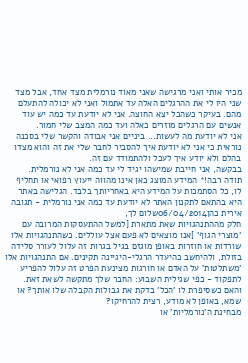מכיר אותי ואני מרגישה שאני מאוד נורמלית מצד אחד, אבל מצד שני היו לי את ההרגלים האלה עד אתמול ואני לא יכולה להתעלם מהם. בעיקר כשהכל יצא החוצה. אני לא יודעת עד כמה יש עוד אנשים עם הרגלים מוזרים כאלה ועד כמה המצב שלי חמור.
אני לא יודעת מה לעשות... ביניים אני אבודה והקשר שלי בסכנה נוראית כי אני לא יודעת איך להסביר לחבר שלי את זה והוא מצדו בהלם ולא יודע איך לעכל ולהתמודד עם זה.
בבקשה, אני חייבת שמישהו יגיד לי עד כמה אני לא נורמלית.
תודה רבה!* המידע המוצג כאן אינו מהווה ייעוץ רפואי או תחליף לו, כל הסתמכות על המידע היא באחריותך בלבד. הגלישה באתר היא בהתאם לתקנון האתר לא יודעת עד כמה אני נורמלית - תגובה
אירית כהן06/04/2014שלום לך,
חלק מההתנהגויות שאת מתארת [למשל ההתעסקות המרובה עם 'מוצרי הגוף' ]אנו מוצאים לא פעם אצל עוללים. כשהתנהגויות אלו שורדות או חוזרות באופן מוגזם בגיל בגרות זה עלול לעורר סלידה בזולת, ולהיחשב כהיעדר הרגלי-היגיינה תקינים. אם התנהגויות אלו 'משתלטות' על האדם או חורגות מצינעת הפרט זה עלול להפריע לתפקוד - כפי שגילית השבוע: החבר שלך מתקשה לשאת זאת. והאם כשסיפרת לו 'הכל' בדקת את גבולות הקבלה שלו אותך? או שמא, באופן לא מודע, רצית להרחיקו?
מבחינת ה'נורמליות' או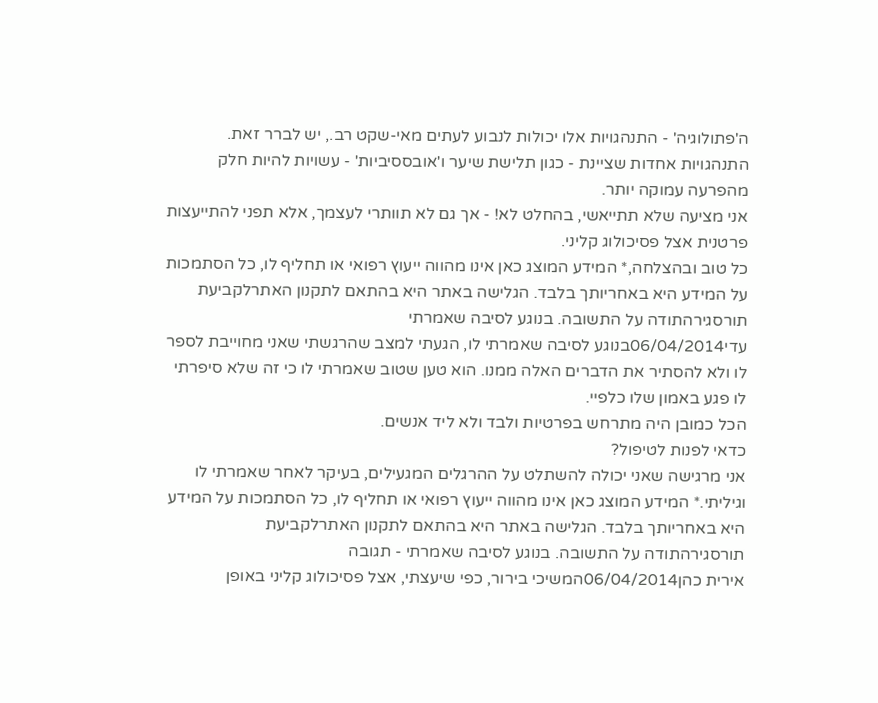ה'פתולוגיה' - התנהגויות אלו יכולות לנבוע לעתים מאי-שקט רב., יש לברר זאת. התנהגויות אחדות שציינת - כגון תלישת שיער ו'אובססיביות' - עשויות להיות חלק מהפרעה עמוקה יותר.
אני מציעה שלא תתייאשי, בהחלט לא! - אך גם לא תוותרי לעצמך, אלא תפני להתייעצות פרטנית אצל פסיכולוג קליני.
כל טוב ובהצלחה,* המידע המוצג כאן אינו מהווה ייעוץ רפואי או תחליף לו, כל הסתמכות על המידע היא באחריותך בלבד. הגלישה באתר היא בהתאם לתקנון האתרלקביעת תורסגירהתודה על התשובה. בנוגע לסיבה שאמרתי
עדי06/04/2014בנוגע לסיבה שאמרתי לו, הגעתי למצב שהרגשתי שאני מחוייבת לספר לו ולא להסתיר את הדברים האלה ממנו. הוא טען שטוב שאמרתי לו כי זה שלא סיפרתי לו פגע באמון שלו כלפיי.
הכל כמובן היה מתרחש בפרטיות ולבד ולא ליד אנשים.
כדאי לפנות לטיפול?
אני מרגישה שאני יכולה להשתלט על ההרגלים המגעילים, בעיקר לאחר שאמרתי לו וגיליתי.* המידע המוצג כאן אינו מהווה ייעוץ רפואי או תחליף לו, כל הסתמכות על המידע היא באחריותך בלבד. הגלישה באתר היא בהתאם לתקנון האתרלקביעת תורסגירהתודה על התשובה. בנוגע לסיבה שאמרתי - תגובה
אירית כהן06/04/2014המשיכי בירור, כפי שיעצתי, אצל פסיכולוג קליני באופן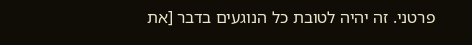פרטני. זה יהיה לטובת כל הנוגעים בדבר [את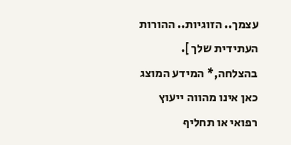עצמך.. הזוגיות.. ההורות העתידית שלך ].
בהצלחה,* המידע המוצג כאן אינו מהווה ייעוץ רפואי או תחליף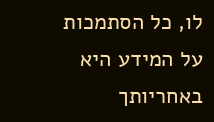לו, כל הסתמכות על המידע היא באחריותך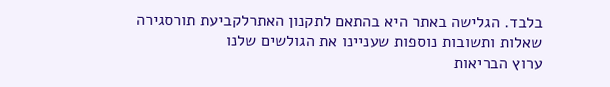בלבד. הגלישה באתר היא בהתאם לתקנון האתרלקביעת תורסגירה
שאלות ותשובות נוספות שעניינו את הגולשים שלנו
ערוץ הבריאות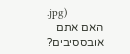.jpg)
האם אתם אובססיבים?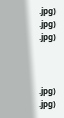.jpg)
.jpg)
.jpg)



.jpg)
.jpg)